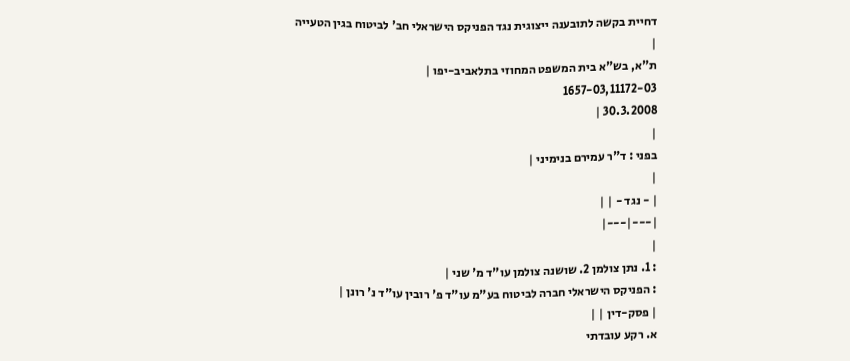דחיית בקשה לתובענה ייצוגית נגד הפניקס הישראלי חב' לביטוח בגין הטעייה
|
ת"א, בש"א בית המשפט המחוזי בתלאביב-יפו |
1657-03,11172-03
30.3.2008 |
|
בפני : ד"ר עמירם בנימיני |
|
| - נגד - | |
|---|---|
|
: 1. נתן צולמן 2. שושנה צולמן עו"ד מ' שני |
: הפניקס הישראלי חברה לביטוח בע"מ עו"ד פ' רובין עו"ד נ' רונן |
| פסק-דין | |
א. רקע עובדתי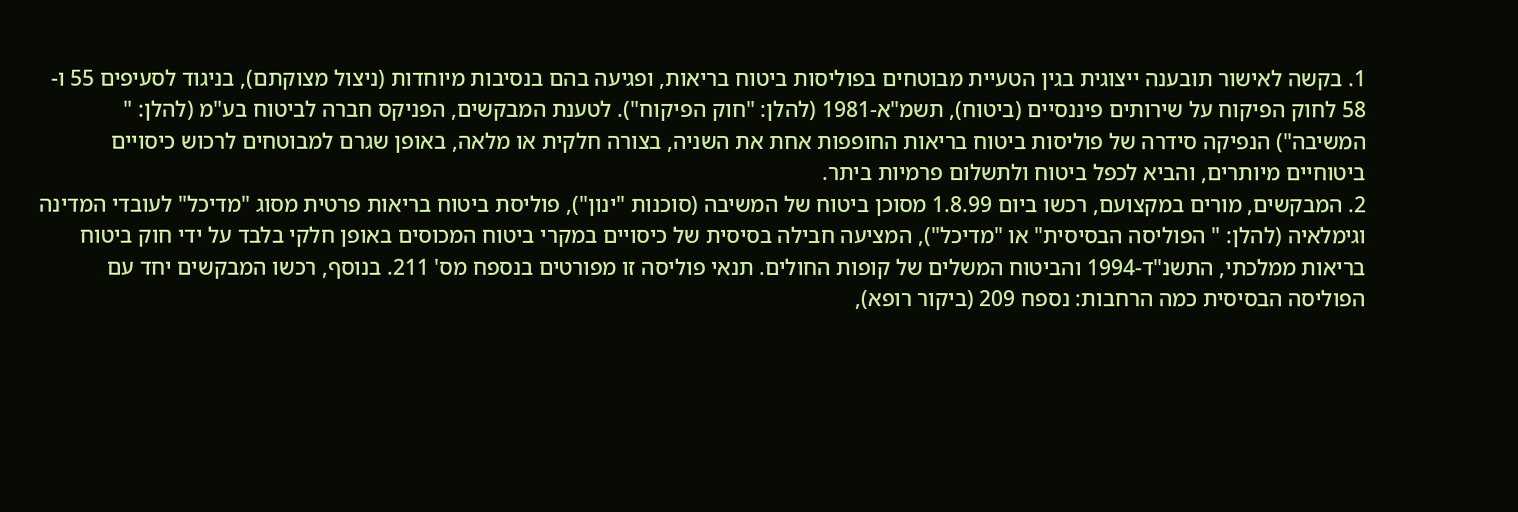1. בקשה לאישור תובענה ייצוגית בגין הטעיית מבוטחים בפוליסות ביטוח בריאות, ופגיעה בהם בנסיבות מיוחדות (ניצול מצוקתם), בניגוד לסעיפים 55 ו- 58 לחוק הפיקוח על שירותים פיננסיים (ביטוח), תשמ"א-1981 (להלן: "חוק הפיקוח"). לטענת המבקשים, הפניקס חברה לביטוח בע"מ (להלן: " המשיבה") הנפיקה סידרה של פוליסות ביטוח בריאות החופפות אחת את השניה, בצורה חלקית או מלאה, באופן שגרם למבוטחים לרכוש כיסויים ביטוחיים מיותרים, והביא לכפל ביטוח ולתשלום פרמיות ביתר.
2. המבקשים, מורים במקצועם, רכשו ביום 1.8.99 מסוכן ביטוח של המשיבה (סוכנות "ינון"), פוליסת ביטוח בריאות פרטית מסוג "מדיכל" לעובדי המדינה וגימלאיה (להלן: " הפוליסה הבסיסית" או "מדיכל"), המציעה חבילה בסיסית של כיסויים במקרי ביטוח המכוסים באופן חלקי בלבד על ידי חוק ביטוח בריאות ממלכתי, התשנ"ד-1994 והביטוח המשלים של קופות החולים. תנאי פוליסה זו מפורטים בנספח מס' 211. בנוסף, רכשו המבקשים יחד עם הפוליסה הבסיסית כמה הרחבות: נספח 209 (ביקור רופא),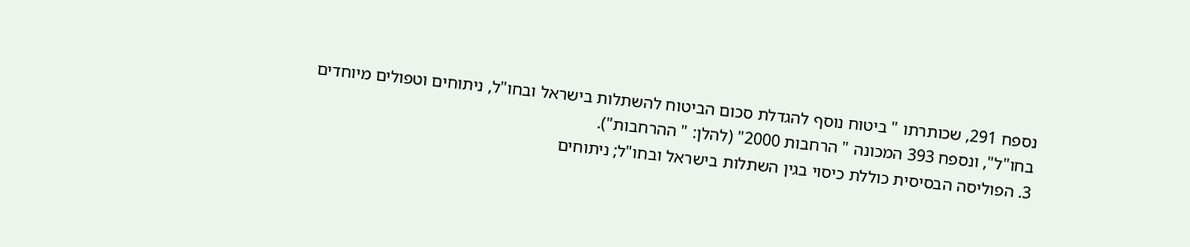נספח 291, שכותרתו " ביטוח נוסף להגדלת סכום הביטוח להשתלות בישראל ובחו"ל, ניתוחים וטפולים מיוחדים בחו"ל", ונספח 393 המכונה " הרחבות 2000" (להלן: " ההרחבות").
3. הפוליסה הבסיסית כוללת כיסוי בגין השתלות בישראל ובחו"ל; ניתוחים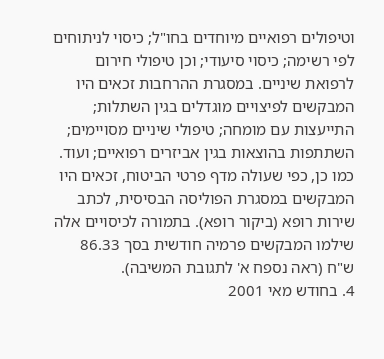וטיפולים רפואיים מיוחדים בחו"ל; כיסוי לניתוחים לפי רשימה; כיסוי סיעודי; וכן טיפולי חירום לרפואת שיניים. במסגרת ההרחבות זכאים היו המבקשים לפיצויים מוגדלים בגין השתלות; התייעצות עם מומחה; טיפולי שיניים מסויימים; השתתפות בהוצאות בגין אביזרים רפואיים; ועוד. כמו כן, כפי שעולה מדף פרטי הביטוח, זכאים היו המבקשים במסגרת הפוליסה הבסיסית, לכתב שירות רופא (ביקור רופא). בתמורה לכיסויים אלה שילמו המבקשים פרמיה חודשית בסך 86.33 ש"ח (ראה נספח א' לתגובת המשיבה).
4. בחודש מאי 2001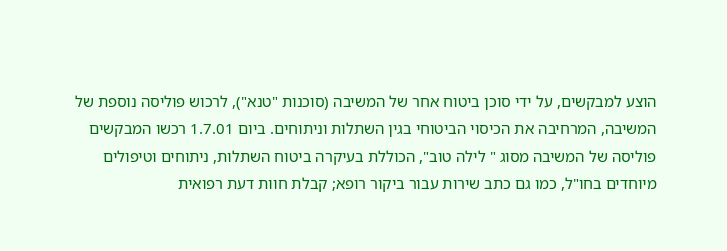הוצע למבקשים, על ידי סוכן ביטוח אחר של המשיבה (סוכנות "טנא"), לרכוש פוליסה נוספת של המשיבה, המרחיבה את הכיסוי הביטוחי בגין השתלות וניתוחים. ביום 1.7.01 רכשו המבקשים פוליסה של המשיבה מסוג " לילה טוב", הכוללת בעיקרה ביטוח השתלות, ניתוחים וטיפולים מיוחדים בחו"ל, כמו גם כתב שירות עבור ביקור רופא; קבלת חוות דעת רפואית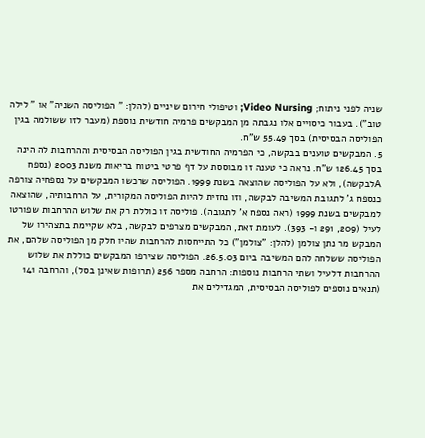שניה לפני ניתוח; Video Nursing; וטיפולי חירום שיניים (להלן: " הפוליסה השניה" או " לילה טוב"). בעבור כיסויים אלו נגבתה מן המבקשים פרמיה חודשית נוספת (מעבר לזו ששולמה בגין הפוליסה הבסיסית) בסך 55.49 ש"ח.
5. המבקשים טוענים בבקשה, כי הפרמיה החודשית בגין הפוליסה הבסיסית וההרחבות לה הינה בסך 126.45 ש"ח. נראה כי טענה זו מבוססת על דף פרטי ביטוח בריאות משנת 2003 (נספח Aלבקשה), ולא על הפוליסה שהוצאה בשנת 1999. הפוליסה שרכשו המבקשים על נספחיה צורפה כנספח ג' לתגובת המשיבה לבקשה, וזו נחזית להיות הפוליסה המקורית, על הרחבותיה, שהוצאה למבקשים בשנת 1999 (ראה נספח א' לתגובה). פוליסה זו כוללת רק את שלוש ההרחבות שפורטו לעיל (209, 291 ו- 393). לעומת זאת, המבקשים מצרפים לבקשה, בלא שקיימת בתצהירו של המבקש מר נתן צולמן (להלן: "צולמן") כל התייחסות להרחבות שהיו חלק מן הפוליסה שלהם, את הפוליסה ששלחה להם המשיבה ביום 26.5.03. הפוליסה שצירפו המבקשים כוללת את שלוש ההרחבות דלעיל ושתי הרחבות נוספות: הרחבה מספר 256 (תרופות שאינן בסל), והרחבה 141 (תנאים נוספים לפוליסה הבסיסית, המגדילים את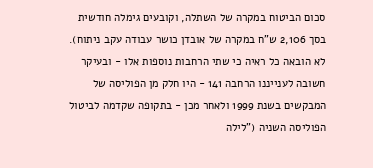סכום הביטוח במקרה של השתלה, וקובעים גימלה חודשית בסך 2,106 ש"ח במקרה של אובדן כושר עבודה עקב ניתוח).
לא הובאה כל ראיה כי שתי הרחבות נוספות אלו - ובעיקר חשובה לענייננו הרחבה 141 - היו חלק מן הפוליסה של המבקשים בשנת 1999 ולאחר מכן - בתקופה שקדמה לביטול הפוליסה השניה ("לילה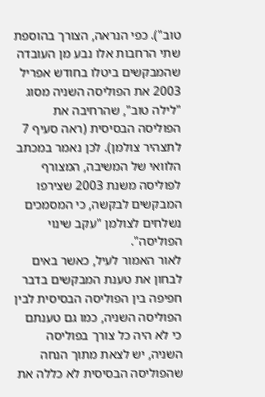טוב"). כפי הנראה, הצורך בהוספת שתי הרחבות אלו נבע מן העובדה שהמבקשים ביטלו בחודש אפריל 2003 את הפוליסה השניה מסוג "לילה טוב", שהרחיבה את הפוליסה הבסיסית (ראה סעיף 7 לתצהיר צולמן). לכן נאמר במכתב הלוואי של המשיבה, המצורף לפוליסה משנת 2003 שצירפו המבקשים לבקשה, כי המסמכים נשלחים לצולמן "עקב שינוי הפוליסה".
לאור האמור לעיל, כאשר באים לבחון את טענת המבקשים בדבר חפיפה בין הפוליסה הבסיסית לבין הפוליסה השניה, כמו גם טענתם כי לא היה כל צורך בפוליסה השניה, יש לצאת מתוך הנחה שהפוליסה הבסיסית לא כללה את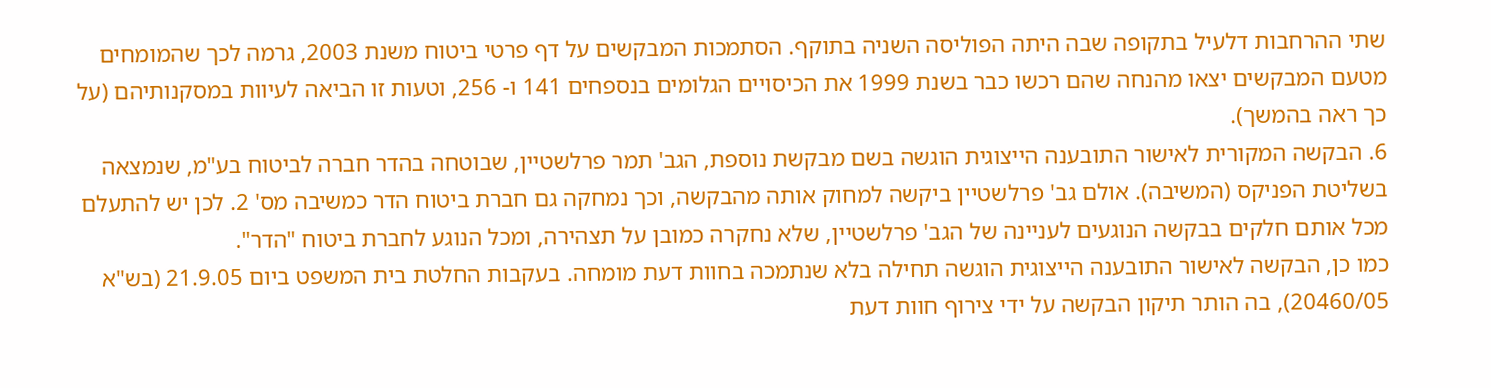שתי ההרחבות דלעיל בתקופה שבה היתה הפוליסה השניה בתוקף. הסתמכות המבקשים על דף פרטי ביטוח משנת 2003, גרמה לכך שהמומחים מטעם המבקשים יצאו מהנחה שהם רכשו כבר בשנת 1999 את הכיסויים הגלומים בנספחים 141 ו- 256, וטעות זו הביאה לעיוות במסקנותיהם (על כך ראה בהמשך).
6. הבקשה המקורית לאישור התובענה הייצוגית הוגשה בשם מבקשת נוספת, הגב' תמר פרלשטיין, שבוטחה בהדר חברה לביטוח בע"מ, שנמצאה בשליטת הפניקס (המשיבה). אולם גב' פרלשטיין ביקשה למחוק אותה מהבקשה, וכך נמחקה גם חברת ביטוח הדר כמשיבה מס' 2. לכן יש להתעלם מכל אותם חלקים בבקשה הנוגעים לעניינה של הגב' פרלשטיין, שלא נחקרה כמובן על תצהירה, ומכל הנוגע לחברת ביטוח "הדר".
כמו כן, הבקשה לאישור התובענה הייצוגית הוגשה תחילה בלא שנתמכה בחוות דעת מומחה. בעקבות החלטת בית המשפט ביום 21.9.05 (בש"א 20460/05), בה הותר תיקון הבקשה על ידי צירוף חוות דעת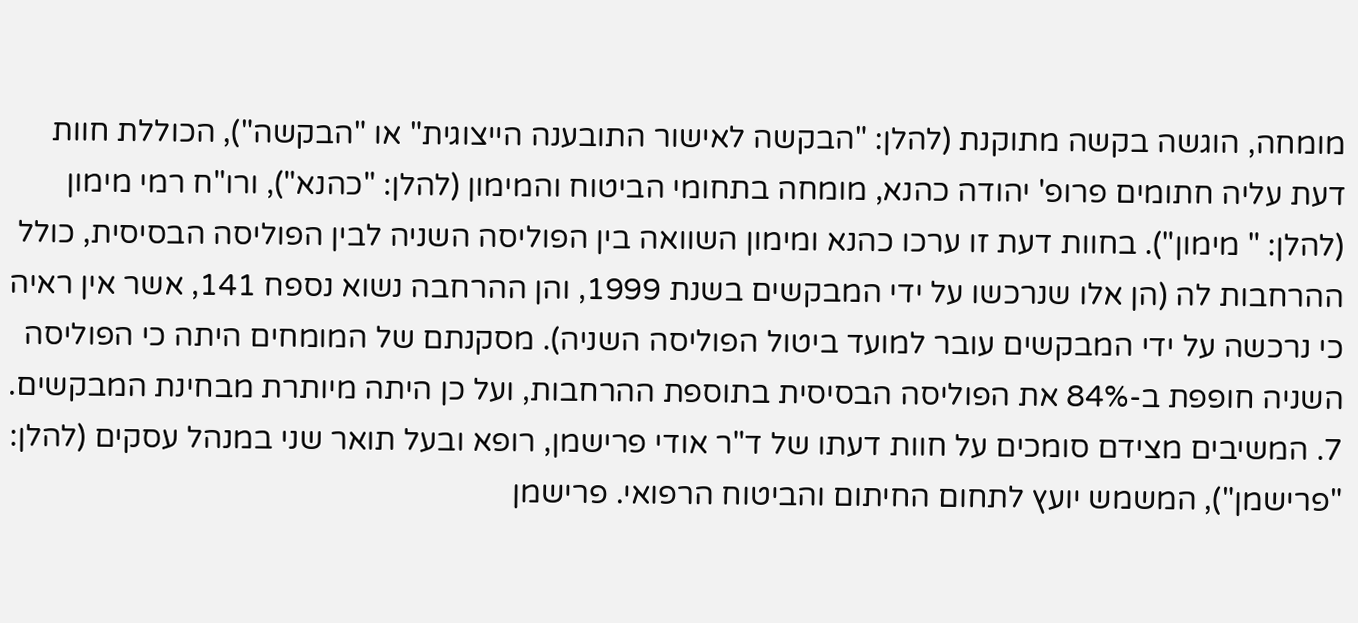מומחה, הוגשה בקשה מתוקנת (להלן: "הבקשה לאישור התובענה הייצוגית" או "הבקשה"), הכוללת חוות דעת עליה חתומים פרופ' יהודה כהנא, מומחה בתחומי הביטוח והמימון (להלן: "כהנא"), ורו"ח רמי מימון (להלן: " מימון"). בחוות דעת זו ערכו כהנא ומימון השוואה בין הפוליסה השניה לבין הפוליסה הבסיסית, כולל ההרחבות לה (הן אלו שנרכשו על ידי המבקשים בשנת 1999, והן ההרחבה נשוא נספח 141, אשר אין ראיה כי נרכשה על ידי המבקשים עובר למועד ביטול הפוליסה השניה). מסקנתם של המומחים היתה כי הפוליסה השניה חופפת ב-84% את הפוליסה הבסיסית בתוספת ההרחבות, ועל כן היתה מיותרת מבחינת המבקשים.
7. המשיבים מצידם סומכים על חוות דעתו של ד"ר אודי פרישמן, רופא ובעל תואר שני במנהל עסקים (להלן: "פרישמן"), המשמש יועץ לתחום החיתום והביטוח הרפואי. פרישמן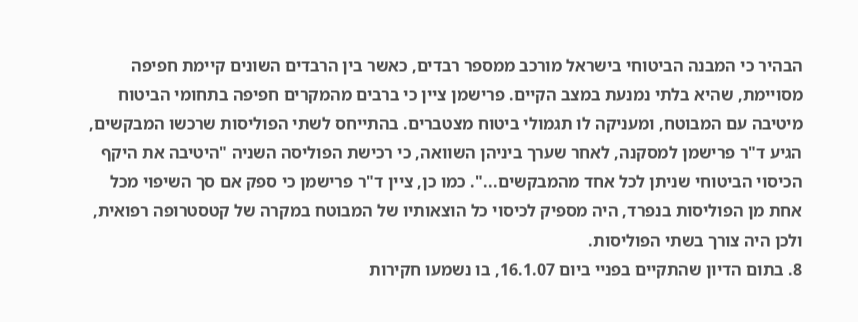הבהיר כי המבנה הביטוחי בישראל מורכב ממספר רבדים, כאשר בין הרבדים השונים קיימת חפיפה מסויימת, שהיא בלתי נמנעת במצב הקיים. פרישמן ציין כי ברבים מהמקרים חפיפה בתחומי הביטוח מיטיבה עם המבוטח, ומעניקה לו תגמולי ביטוח מצטברים. בהתייחס לשתי הפוליסות שרכשו המבקשים, הגיע ד"ר פרישמן למסקנה, לאחר שערך ביניהן השוואה, כי רכישת הפוליסה השניה "היטיבה את היקף הכיסוי הביטוחי שניתן לכל אחד מהמבקשים...". כמו כן, ציין ד"ר פרישמן כי ספק אם סך השיפוי מכל אחת מן הפוליסות בנפרד, היה מספיק לכיסוי כל הוצאותיו של המבוטח במקרה של קטסטרופה רפואית, ולכן היה צורך בשתי הפוליסות.
8. בתום הדיון שהתקיים בפניי ביום 16.1.07, בו נשמעו חקירות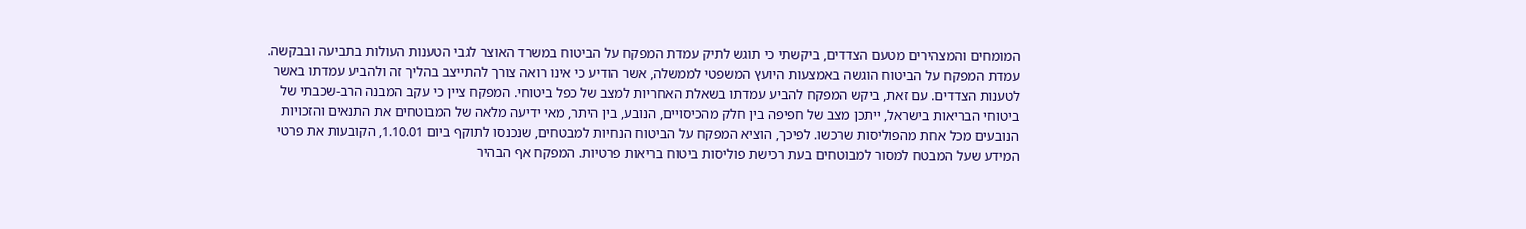המומחים והמצהירים מטעם הצדדים, ביקשתי כי תוגש לתיק עמדת המפקח על הביטוח במשרד האוצר לגבי הטענות העולות בתביעה ובבקשה. עמדת המפקח על הביטוח הוגשה באמצעות היועץ המשפטי לממשלה, אשר הודיע כי אינו רואה צורך להתייצב בהליך זה ולהביע עמדתו באשר לטענות הצדדים. עם זאת, ביקש המפקח להביע עמדתו בשאלת האחריות למצב של כפל ביטוחי. המפקח ציין כי עקב המבנה הרב-שכבתי של ביטוחי הבריאות בישראל, ייתכן מצב של חפיפה בין חלק מהכיסויים, הנובע, בין היתר, מאי ידיעה מלאה של המבוטחים את התנאים והזכויות הנובעים מכל אחת מהפוליסות שרכשו. לפיכך, הוציא המפקח על הביטוח הנחיות למבטחים, שנכנסו לתוקף ביום 1.10.01, הקובעות את פרטי המידע שעל המבטח למסור למבוטחים בעת רכישת פוליסות ביטוח בריאות פרטיות. המפקח אף הבהיר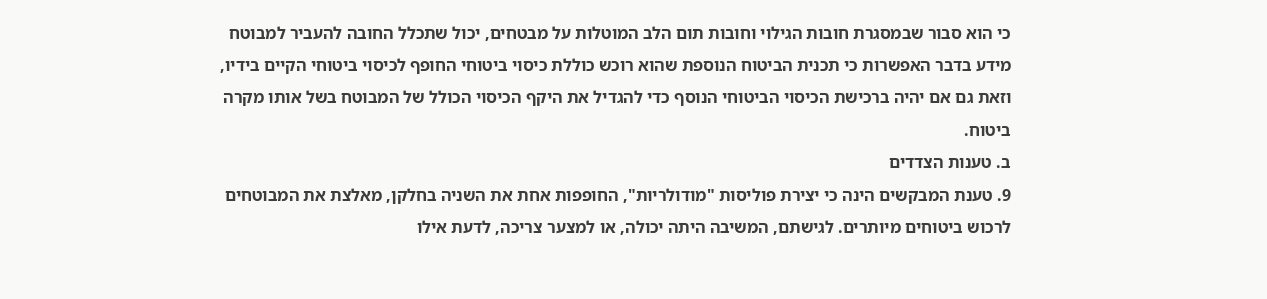כי הוא סבור שבמסגרת חובות הגילוי וחובות תום הלב המוטלות על מבטחים, יכול שתכלל החובה להעביר למבוטח מידע בדבר האפשרות כי תכנית הביטוח הנוספת שהוא רוכש כוללת כיסוי ביטוחי החופף לכיסוי ביטוחי הקיים בידיו, וזאת גם אם יהיה ברכישת הכיסוי הביטוחי הנוסף כדי להגדיל את היקף הכיסוי הכולל של המבוטח בשל אותו מקרה ביטוח.
ב. טענות הצדדים
9. טענת המבקשים הינה כי יצירת פוליסות "מודולריות", החופפות אחת את השניה בחלקן, מאלצת את המבוטחים לרכוש ביטוחים מיותרים. לגישתם, המשיבה היתה יכולה, או למצער צריכה, לדעת אילו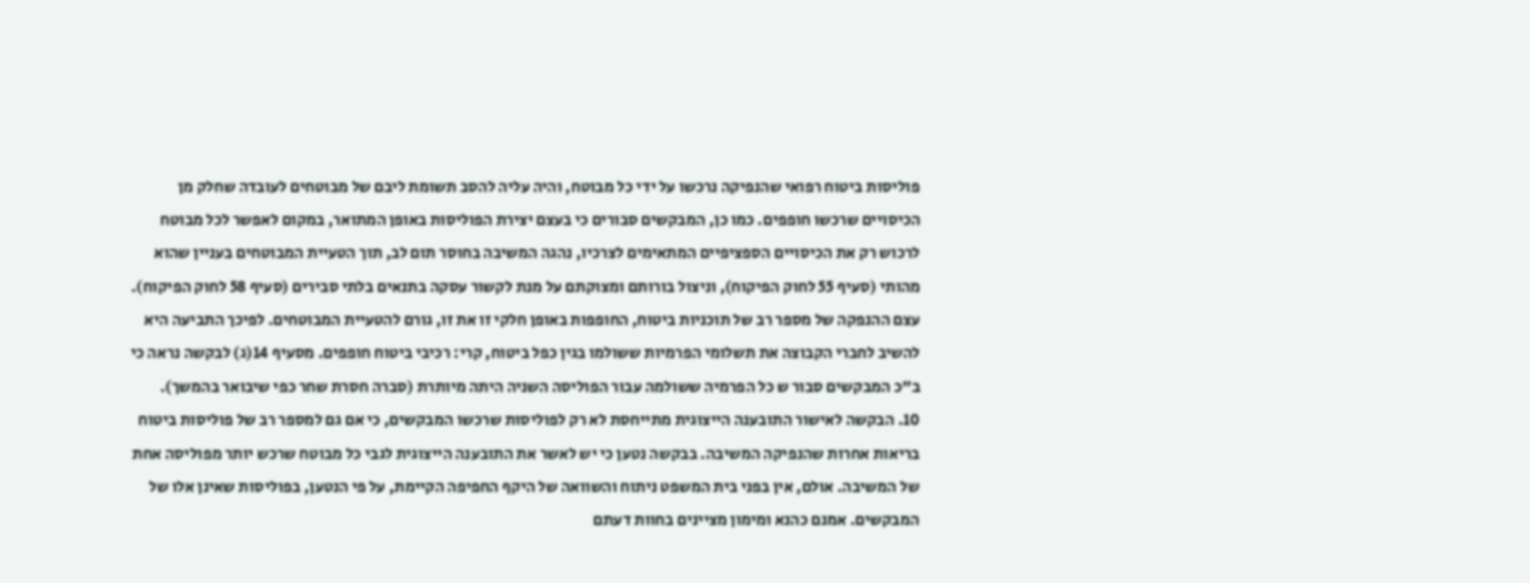פוליסות ביטוח רפואי שהנפיקה נרכשו על ידי כל מבוטח, והיה עליה להסב תשומת ליבם של מבוטחים לעובדה שחלק מן הכיסויים שרכשו חופפים. כמו כן, המבקשים סבורים כי בעצם יצירת הפוליסות באופן המתואר, במקום לאפשר לכל מבוטח לרכוש רק את הכיסויים הספציפיים המתאימים לצרכיו, נהגה המשיבה בחוסר תום לב, תוך הטעיית המבוטחים בעניין שהוא מהותי (סעיף 55 לחוק הפיקוח), וניצול בורותם ומצוקתם על מנת לקשור עסקה בתנאים בלתי סבירים (סעיף 58 לחוק הפיקוח). עצם ההנפקה של מספר רב של תוכניות ביטוח, החופפות באופן חלקי זו את זו, גורם להטעיית המבוטחים. לפיכך התביעה היא להשיב לחברי הקבוצה את תשלומי הפרמיות ששולמו בגין כפל ביטוח, קרי: רכיבי ביטוח חופפים. מסעיף 14(ג) לבקשה נראה כי ב"כ המבקשים סבור ש כל הפרמיה ששולמה עבור הפוליסה השניה היתה מיותרת (סברה חסרת שחר כפי שיבואר בהמשך).
10. הבקשה לאישור התובענה הייצוגית מתייחסת לא רק לפוליסות שרכשו המבקשים, כי אם גם למספר רב של פוליסות ביטוח בריאות אחרות שהנפיקה המשיבה. בבקשה נטען כי יש לאשר את התובענה הייצוגית לגבי כל מבוטח שרכש יותר מפוליסה אחת של המשיבה. אולם, אין בפני בית המשפט ניתוח והשוואה של היקף החפיפה הקיימת, על פי הנטען, בפוליסות שאינן אלו של המבקשים. אמנם כהנא ומימון מציינים בחוות דעתם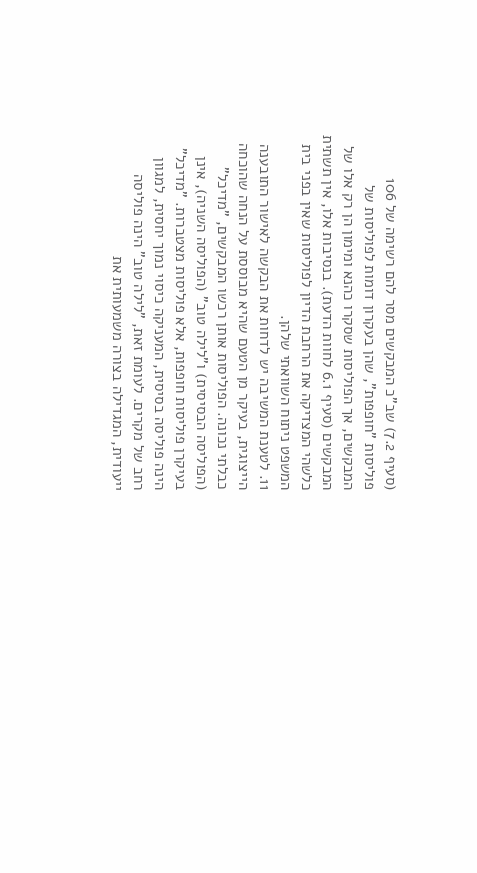(סעיף 7.2) שב"כ המבקשים מסר להם רשימה של 106 פוליסות "חופפות", שהן בעקרון דומות לפוליסות של המבקשים, אך הפוליסות שסקרו כהנא ומימון הן רק אלו של המבקשים (סעיף 6.1 לחוות הדעת). בנסיבות אלו, אין תשתית כלשהי המצדיקה את הרחבת הדיון לפוליסות שאין בפני בית המשפט ניתוח השוואתי שלהן.
11. לטענת המשיבה יש לדחות את הבקשה לאישור התובענה הייצוגית, בעיקר מן הטעם שהיא מבוססת על הנחה שהוכחה כבלתי נכונה. הפוליסות אותן רכשו המבקשים, "מדיכל" (הפוליסה הבסיסית) ו"לילה טוב" (הפוליסה השניה), אינן בעיקרן פוליסות חופפות, אלא פוליסות מצטברות. "מדיכל" הינה פוליסה בסיסית, המעניקה כיסוי נמוך יחסית, למגוון רחב של מקרים. לעומת זאת, "לילה טוב" הינה פוליסה ייעודית, המגדילה בצורה משמעותית את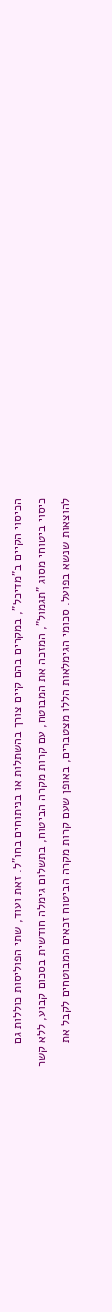הכיסוי הקיים ב"מדיכל", במקרים בהם קיים צורך בהשתלות או בניתוחים בחו"ל. זאת ועוד, שתי הפוליסות כוללות גם כיסוי ביטוחי מסוג "תגמול", המזכה את המבוטח, עם קרות מקרה הביטוח, בתשלום גימלה חודשית בסכום קבוע, ללא קשר להוצאות שנשא בפועל. סכומי הגימלאות הללו מצטברים, באופן שעם קרות מקרה הביטוח זכאים המבוטחים לקבל את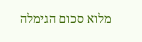מלוא סכום הגימלה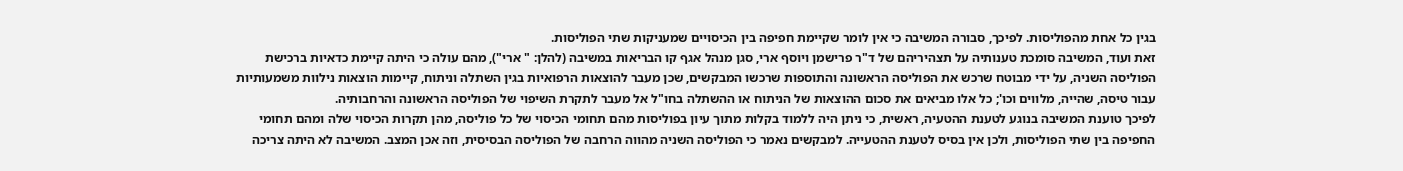בגין כל אחת מהפוליסות. לפיכך, סבורה המשיבה כי אין לומר שקיימת חפיפה בין הכיסויים שמעניקות שתי הפוליסות.
זאת ועוד, המשיבה סומכת טענותיה על תצהיריהם של ד"ר פרישמן ויוסף ארי, סגן מנהל אגף קו הבריאות במשיבה (להלן: " ארי"), מהם עולה כי היתה קיימת כדאיות ברכישת הפוליסה השניה, על ידי מבוטח שרכש את הפוליסה הראשונה והתוספות שרכשו המבקשים, שכן מעבר להוצאות הרפואיות בגין השתלה וניתוח, קיימות הוצאות נילוות משמעותיות עבור טיסה, שהייה, מלווים וכו'; כל אלו מביאים את סכום ההוצאות של הניתוח או ההשתלה בחו"ל אל מעבר לתקרת השיפוי של הפוליסה הראשונה והרחבותיה.
לפיכך טוענת המשיבה בנוגע לטענת ההטעיה, ראשית, כי ניתן היה ללמוד בקלות מתוך עיון בפוליסות מהם תחומי הכיסוי של כל פוליסה, מהן תקרות הכיסוי שלה ומהם תחומי החפיפה בין שתי הפוליסות, ולכן אין בסיס לטענת ההטעייה. למבקשים נאמר כי הפוליסה השניה מהווה הרחבה של הפוליסה הבסיסית, וזה אכן המצב. המשיבה לא היתה צריכה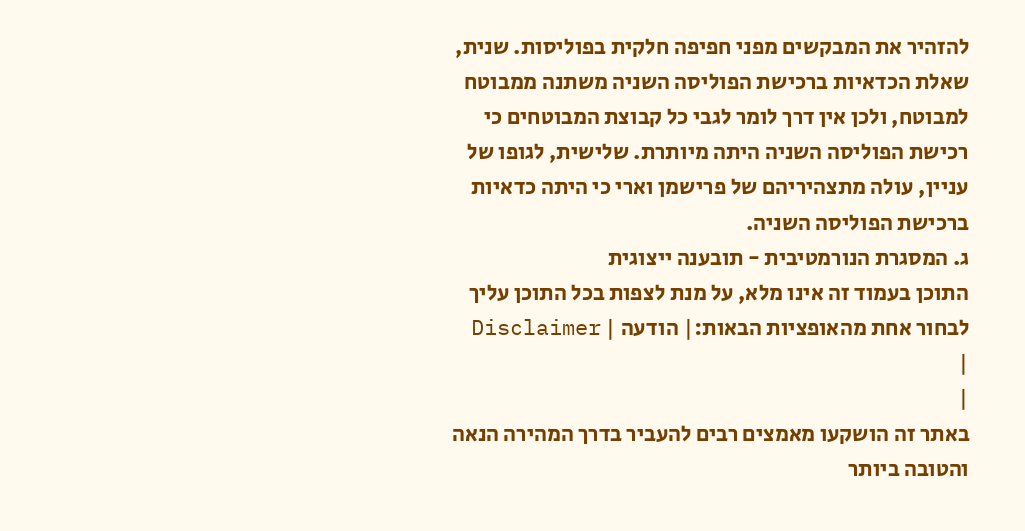להזהיר את המבקשים מפני חפיפה חלקית בפוליסות. שנית, שאלת הכדאיות ברכישת הפוליסה השניה משתנה ממבוטח למבוטח, ולכן אין דרך לומר לגבי כל קבוצת המבוטחים כי רכישת הפוליסה השניה היתה מיותרת. שלישית, לגופו של עניין, עולה מתצהיריהם של פרישמן וארי כי היתה כדאיות ברכישת הפוליסה השניה.
ג. המסגרת הנורמטיבית - תובענה ייצוגית
התוכן בעמוד זה אינו מלא, על מנת לצפות בכל התוכן עליך לבחור אחת מהאופציות הבאות:| הודעה | Disclaimer |
|
באתר זה הושקעו מאמצים רבים להעביר בדרך המהירה הנאה והטובה ביותר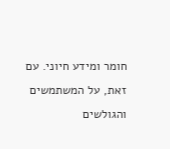חומר ומידע חיוני. עם זאת, על המשתמשים והגולשים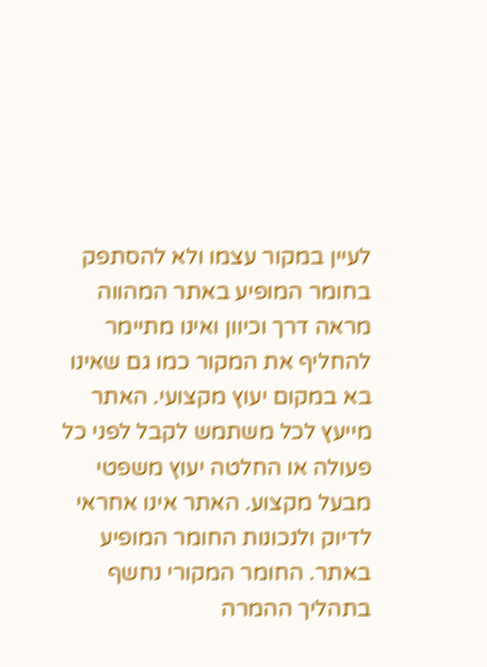לעיין במקור עצמו ולא להסתפק בחומר המופיע באתר המהווה מראה דרך וכיוון ואינו מתיימר להחליף את המקור כמו גם שאינו בא במקום יעוץ מקצועי. האתר מייעץ לכל משתמש לקבל לפני כל פעולה או החלטה יעוץ משפטי מבעל מקצוע. האתר אינו אחראי לדיוק ולנכונות החומר המופיע באתר. החומר המקורי נחשף בתהליך ההמרה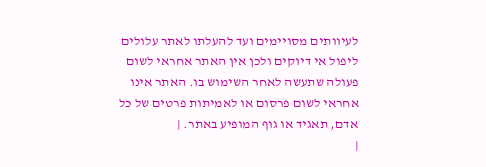לעיוותים מסויימים ועד להעלתו לאתר עלולים ליפול אי דיוקים ולכן אין האתר אחראי לשום פעולה שתעשה לאחר השימוש בו. האתר אינו אחראי לשום פרסום או לאמיתות פרטים של כל אדם, תאגיד או גוף המופיע באתר. |
|